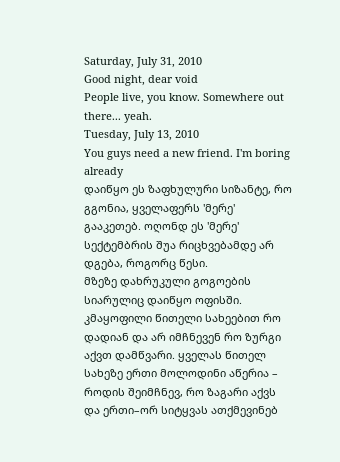Saturday, July 31, 2010
Good night, dear void
People live, you know. Somewhere out there... yeah.
Tuesday, July 13, 2010
You guys need a new friend. I'm boring already
დაიწყო ეს ზაფხულური სიზანტე, რო გგონია, ყველაფერს 'მერე' გააკეთებ. ოღონდ ეს 'მერე' სექტემბრის შუა რიცხვებამდე არ დგება, როგორც წესი.
მზეზე დახრუკული გოგოების სიარულიც დაიწყო ოფისში. კმაყოფილი წითელი სახეებით რო დადიან და არ იმჩნევენ რო ზურგი აქვთ დამწვარი. ყველას წითელ სახეზე ერთი მოლოდინი აწერია – როდის შეიმჩნევ, რო ზაგარი აქვს და ერთი–ორ სიტყვას ათქმევინებ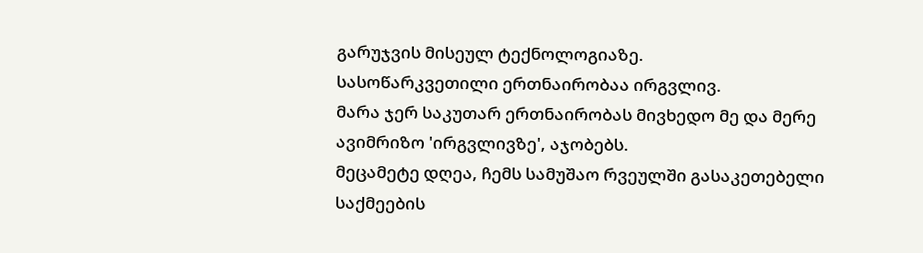გარუჯვის მისეულ ტექნოლოგიაზე.
სასოწარკვეთილი ერთნაირობაა ირგვლივ.
მარა ჯერ საკუთარ ერთნაირობას მივხედო მე და მერე ავიმრიზო 'ირგვლივზე', აჯობებს.
მეცამეტე დღეა, ჩემს სამუშაო რვეულში გასაკეთებელი საქმეების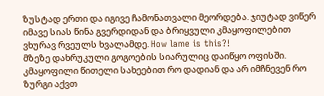ზუსტად ერთი და იგივე ჩამონათვალი მეორდება. ჯიუტად ვიწერ იმავე სიას წინა გვერდიდან და ბრიყვული კმაყოფილებით ვხურავ რვეულს ხვალამდე. How lame is this?!
მზეზე დახრუკული გოგოების სიარულიც დაიწყო ოფისში. კმაყოფილი წითელი სახეებით რო დადიან და არ იმჩნევენ რო ზურგი აქვთ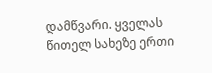დამწვარი. ყველას წითელ სახეზე ერთი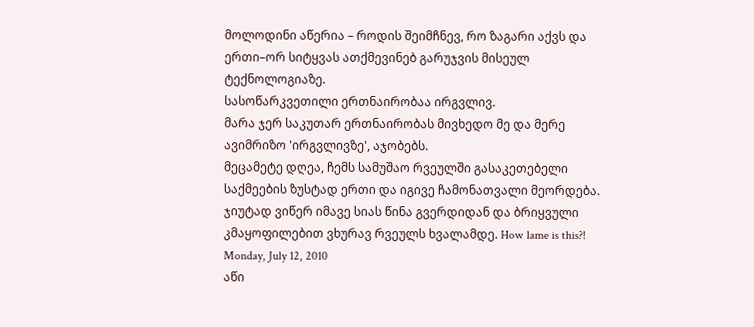მოლოდინი აწერია – როდის შეიმჩნევ, რო ზაგარი აქვს და ერთი–ორ სიტყვას ათქმევინებ გარუჯვის მისეულ ტექნოლოგიაზე.
სასოწარკვეთილი ერთნაირობაა ირგვლივ.
მარა ჯერ საკუთარ ერთნაირობას მივხედო მე და მერე ავიმრიზო 'ირგვლივზე', აჯობებს.
მეცამეტე დღეა, ჩემს სამუშაო რვეულში გასაკეთებელი საქმეების ზუსტად ერთი და იგივე ჩამონათვალი მეორდება. ჯიუტად ვიწერ იმავე სიას წინა გვერდიდან და ბრიყვული კმაყოფილებით ვხურავ რვეულს ხვალამდე. How lame is this?!
Monday, July 12, 2010
აწი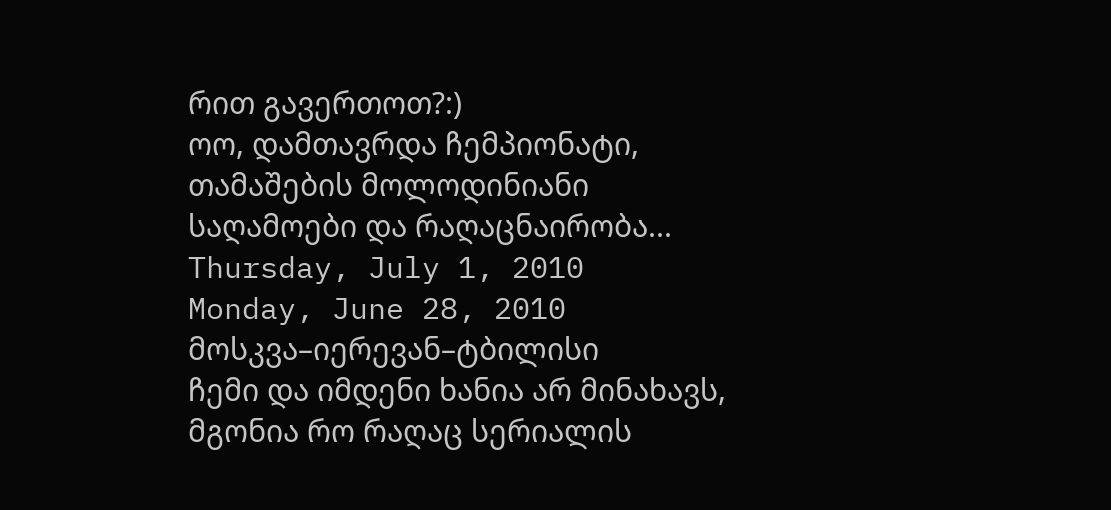რით გავერთოთ?:)
ოო, დამთავრდა ჩემპიონატი, თამაშების მოლოდინიანი საღამოები და რაღაცნაირობა...
Thursday, July 1, 2010
Monday, June 28, 2010
მოსკვა–იერევან–ტბილისი
ჩემი და იმდენი ხანია არ მინახავს, მგონია რო რაღაც სერიალის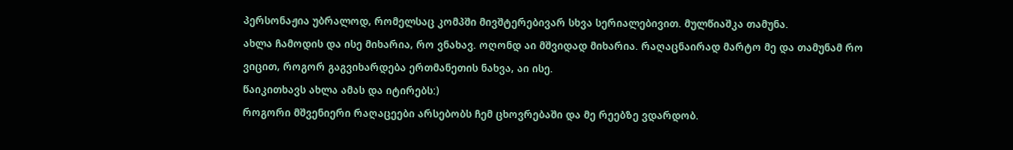პერსონაჟია უბრალოდ, რომელსაც კომპში მივშტერებივარ სხვა სერიალებივით. მულწიაშკა თამუნა.
ახლა ჩამოდის და ისე მიხარია, რო ვნახავ. ოღონდ აი მშვიდად მიხარია. რაღაცნაირად მარტო მე და თამუნამ რო ვიცით, როგორ გაგვიხარდება ერთმანეთის ნახვა, აი ისე.
წაიკითხავს ახლა ამას და იტირებს:)
როგორი მშვენიერი რაღაცეები არსებობს ჩემ ცხოვრებაში და მე რეებზე ვდარდობ.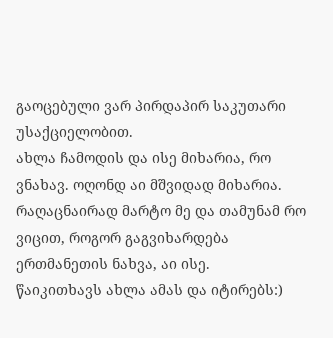გაოცებული ვარ პირდაპირ საკუთარი უსაქციელობით.
ახლა ჩამოდის და ისე მიხარია, რო ვნახავ. ოღონდ აი მშვიდად მიხარია. რაღაცნაირად მარტო მე და თამუნამ რო ვიცით, როგორ გაგვიხარდება ერთმანეთის ნახვა, აი ისე.
წაიკითხავს ახლა ამას და იტირებს:)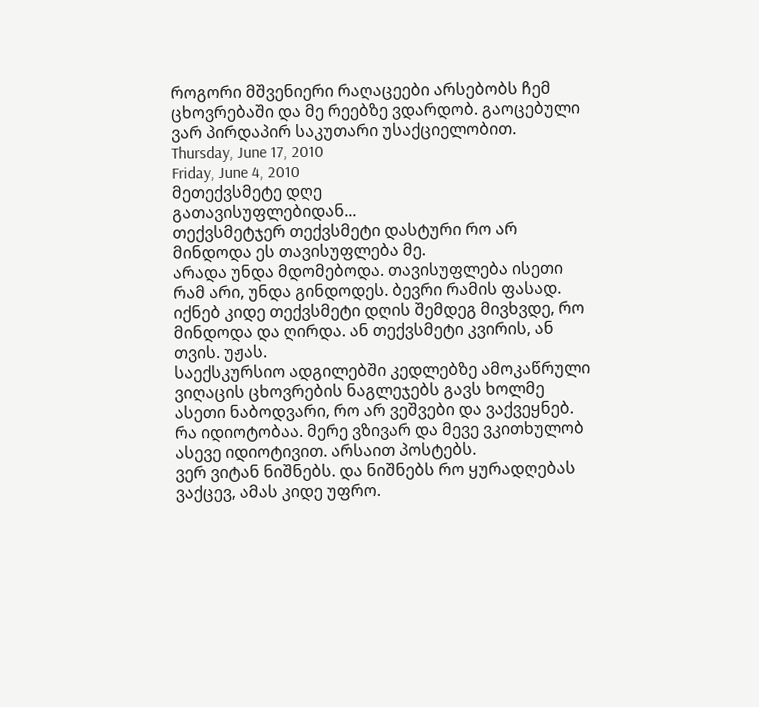როგორი მშვენიერი რაღაცეები არსებობს ჩემ ცხოვრებაში და მე რეებზე ვდარდობ. გაოცებული ვარ პირდაპირ საკუთარი უსაქციელობით.
Thursday, June 17, 2010
Friday, June 4, 2010
მეთექვსმეტე დღე
გათავისუფლებიდან...
თექვსმეტჯერ თექვსმეტი დასტური რო არ მინდოდა ეს თავისუფლება მე.
არადა უნდა მდომებოდა. თავისუფლება ისეთი რამ არი, უნდა გინდოდეს. ბევრი რამის ფასად.
იქნებ კიდე თექვსმეტი დღის შემდეგ მივხვდე, რო მინდოდა და ღირდა. ან თექვსმეტი კვირის, ან თვის. უჟას.
საექსკურსიო ადგილებში კედლებზე ამოკაწრული ვიღაცის ცხოვრების ნაგლეჯებს გავს ხოლმე ასეთი ნაბოდვარი, რო არ ვეშვები და ვაქვეყნებ. რა იდიოტობაა. მერე ვზივარ და მევე ვკითხულობ ასევე იდიოტივით. არსაით პოსტებს.
ვერ ვიტან ნიშნებს. და ნიშნებს რო ყურადღებას ვაქცევ, ამას კიდე უფრო.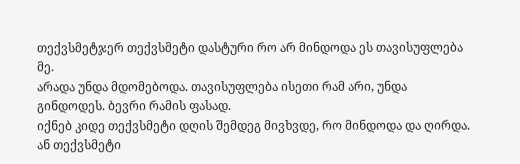თექვსმეტჯერ თექვსმეტი დასტური რო არ მინდოდა ეს თავისუფლება მე.
არადა უნდა მდომებოდა. თავისუფლება ისეთი რამ არი, უნდა გინდოდეს. ბევრი რამის ფასად.
იქნებ კიდე თექვსმეტი დღის შემდეგ მივხვდე, რო მინდოდა და ღირდა. ან თექვსმეტი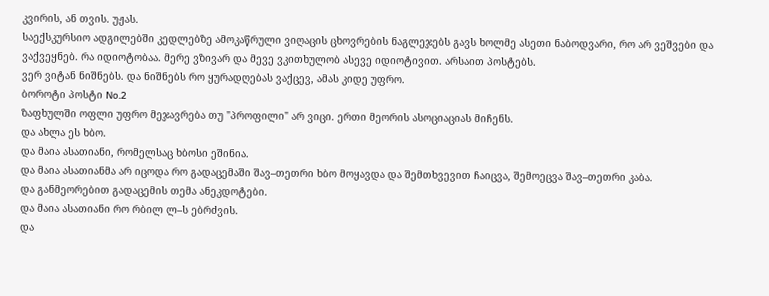კვირის, ან თვის. უჟას.
საექსკურსიო ადგილებში კედლებზე ამოკაწრული ვიღაცის ცხოვრების ნაგლეჯებს გავს ხოლმე ასეთი ნაბოდვარი, რო არ ვეშვები და ვაქვეყნებ. რა იდიოტობაა. მერე ვზივარ და მევე ვკითხულობ ასევე იდიოტივით. არსაით პოსტებს.
ვერ ვიტან ნიშნებს. და ნიშნებს რო ყურადღებას ვაქცევ, ამას კიდე უფრო.
ბოროტი პოსტი No.2
ზაფხულში ოფლი უფრო მეჯავრება თუ "პროფილი" არ ვიცი. ერთი მეორის ასოციაციას მიჩენს.
და ახლა ეს ხბო.
და მაია ასათიანი, რომელსაც ხბოსი ეშინია.
და მაია ასათიანმა არ იცოდა რო გადაცემაში შავ–თეთრი ხბო მოყავდა და შემთხვევით ჩაიცვა, შემოეცვა შავ–თეთრი კაბა.
და განმეორებით გადაცემის თემა ანეკდოტები.
და მაია ასათიანი რო რბილ ლ–ს ებრძვის.
და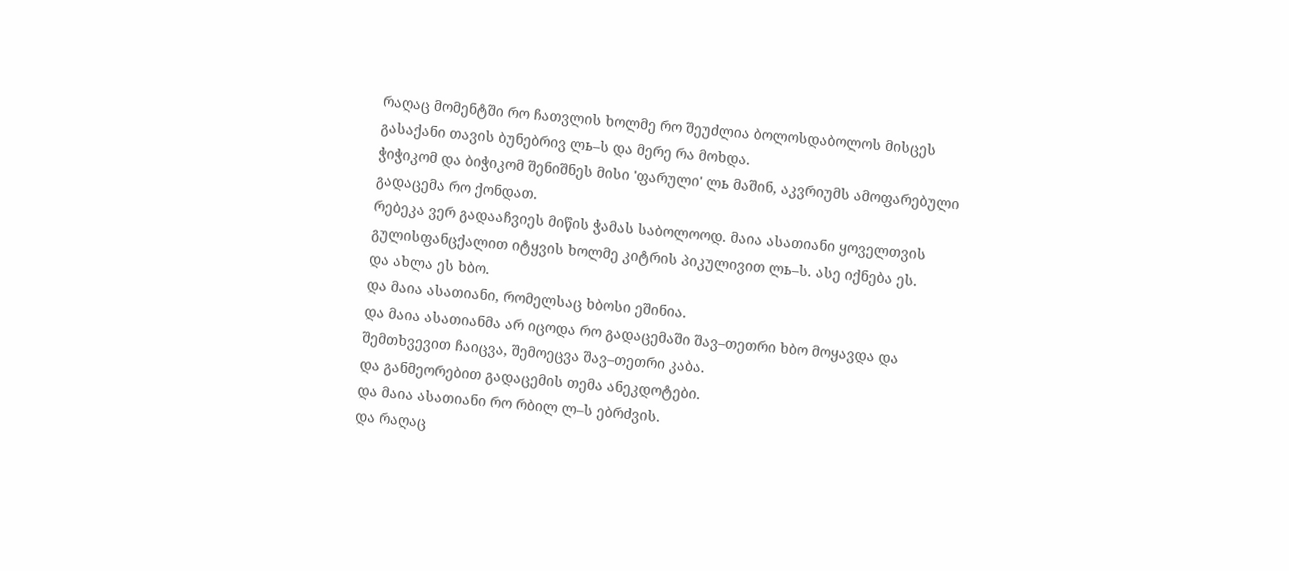რაღაც მომენტში რო ჩათვლის ხოლმე რო შეუძლია ბოლოსდაბოლოს მისცეს გასაქანი თავის ბუნებრივ ლь–ს და მერე რა მოხდა.
ჭიჭიკომ და ბიჭიკომ შენიშნეს მისი 'ფარული' ლь მაშინ, აკვრიუმს ამოფარებული გადაცემა რო ქონდათ.
რებეკა ვერ გადააჩვიეს მიწის ჭამას საბოლოოდ. მაია ასათიანი ყოველთვის გულისფანცქალით იტყვის ხოლმე კიტრის პიკულივით ლь–ს. ასე იქნება ეს.
და ახლა ეს ხბო.
და მაია ასათიანი, რომელსაც ხბოსი ეშინია.
და მაია ასათიანმა არ იცოდა რო გადაცემაში შავ–თეთრი ხბო მოყავდა და შემთხვევით ჩაიცვა, შემოეცვა შავ–თეთრი კაბა.
და განმეორებით გადაცემის თემა ანეკდოტები.
და მაია ასათიანი რო რბილ ლ–ს ებრძვის.
და რაღაც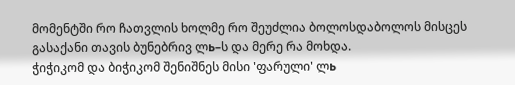მომენტში რო ჩათვლის ხოლმე რო შეუძლია ბოლოსდაბოლოს მისცეს გასაქანი თავის ბუნებრივ ლь–ს და მერე რა მოხდა.
ჭიჭიკომ და ბიჭიკომ შენიშნეს მისი 'ფარული' ლь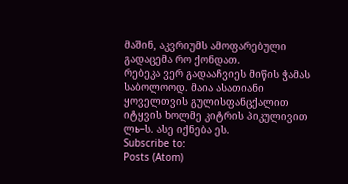მაშინ, აკვრიუმს ამოფარებული გადაცემა რო ქონდათ.
რებეკა ვერ გადააჩვიეს მიწის ჭამას საბოლოოდ. მაია ასათიანი ყოველთვის გულისფანცქალით იტყვის ხოლმე კიტრის პიკულივით ლь–ს. ასე იქნება ეს.
Subscribe to:
Posts (Atom)